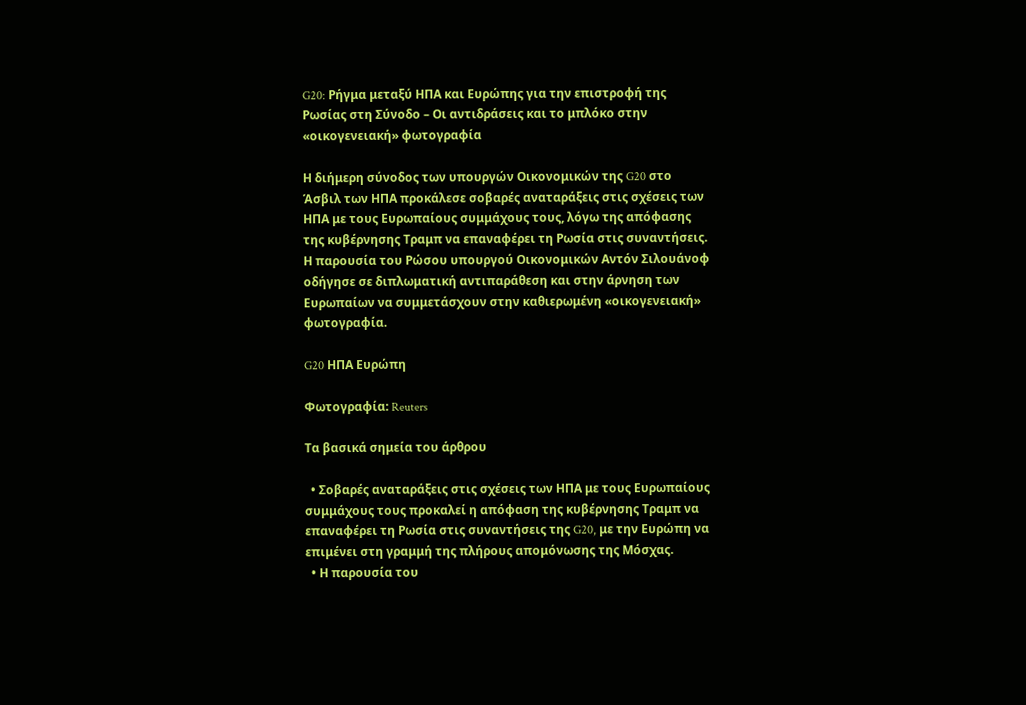G20: Ρήγμα μεταξύ ΗΠΑ και Ευρώπης για την επιστροφή της Ρωσίας στη Σύνοδο – Οι αντιδράσεις και το μπλόκο στην «οικογενειακή» φωτογραφία

Η διήμερη σύνοδος των υπουργών Οικονομικών της G20 στο Άσβιλ των ΗΠΑ προκάλεσε σοβαρές αναταράξεις στις σχέσεις των ΗΠΑ με τους Ευρωπαίους συμμάχους τους, λόγω της απόφασης της κυβέρνησης Τραμπ να επαναφέρει τη Ρωσία στις συναντήσεις. Η παρουσία του Ρώσου υπουργού Οικονομικών Αντόν Σιλουάνοφ οδήγησε σε διπλωματική αντιπαράθεση και στην άρνηση των Ευρωπαίων να συμμετάσχουν στην καθιερωμένη «οικογενειακή» φωτογραφία.

G20 ΗΠΑ Ευρώπη

Φωτογραφία: Reuters

Τα βασικά σημεία του άρθρου

  • Σοβαρές αναταράξεις στις σχέσεις των ΗΠΑ με τους Ευρωπαίους συμμάχους τους προκαλεί η απόφαση της κυβέρνησης Τραμπ να επαναφέρει τη Ρωσία στις συναντήσεις της G20, με την Ευρώπη να επιμένει στη γραμμή της πλήρους απομόνωσης της Μόσχας.
  • Η παρουσία του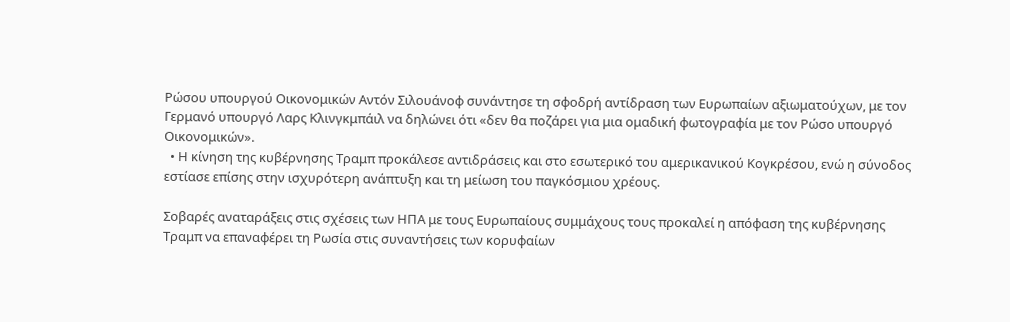Ρώσου υπουργού Οικονομικών Αντόν Σιλουάνοφ συνάντησε τη σφοδρή αντίδραση των Ευρωπαίων αξιωματούχων, με τον Γερμανό υπουργό Λαρς Κλινγκμπάιλ να δηλώνει ότι «δεν θα ποζάρει για μια ομαδική φωτογραφία με τον Ρώσο υπουργό Οικονομικών».
  • Η κίνηση της κυβέρνησης Τραμπ προκάλεσε αντιδράσεις και στο εσωτερικό του αμερικανικού Κογκρέσου, ενώ η σύνοδος εστίασε επίσης στην ισχυρότερη ανάπτυξη και τη μείωση του παγκόσμιου χρέους.

Σοβαρές αναταράξεις στις σχέσεις των ΗΠΑ με τους Ευρωπαίους συμμάχους τους προκαλεί η απόφαση της κυβέρνησης Τραμπ να επαναφέρει τη Ρωσία στις συναντήσεις των κορυφαίων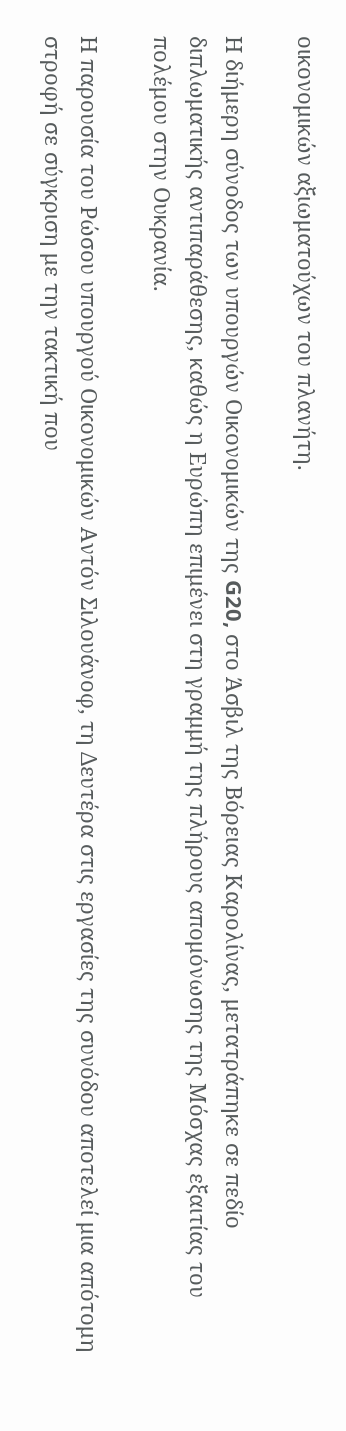οικονομικών αξιωματούχων του πλανήτη.

Η διήμερη σύνοδος των υπουργών Οικονομικών της G20, στο Άσβιλ της Βόρειας Καρολίνας, μετατράπηκε σε πεδίο διπλωματικής αντιπαράθεσης, καθώς η Ευρώπη επιμένει στη γραμμή της πλήρους απομόνωσης της Μόσχας εξαιτίας του πολέμου στην Ουκρανία.

Η παρουσία του Ρώσου υπουργού Οικονομικών Αντόν Σιλουάνοφ, τη Δευτέρα στις εργασίες της συνόδου αποτελεί μια απότομη στροφή σε σύγκριση με την τακτική που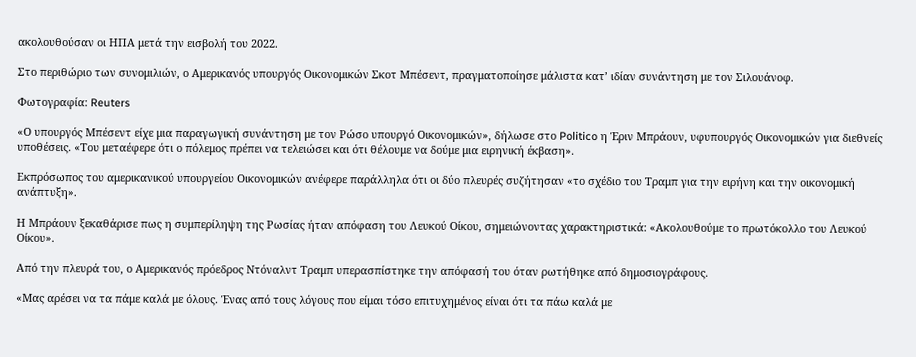ακολουθούσαν οι ΗΠΑ μετά την εισβολή του 2022.

Στο περιθώριο των συνομιλιών, ο Αμερικανός υπουργός Οικονομικών Σκοτ Μπέσεντ, πραγματοποίησε μάλιστα κατ’ ιδίαν συνάντηση με τον Σιλουάνοφ.

Φωτογραφία: Reuters

«Ο υπουργός Μπέσεντ είχε μια παραγωγική συνάντηση με τον Ρώσο υπουργό Οικονομικών», δήλωσε στο Politico η Έριν Μπράουν, υφυπουργός Οικονομικών για διεθνείς υποθέσεις. «Του μεταέφερε ότι ο πόλεμος πρέπει να τελειώσει και ότι θέλουμε να δούμε μια ειρηνική έκβαση».

Εκπρόσωπος του αμερικανικού υπουργείου Οικονομικών ανέφερε παράλληλα ότι οι δύο πλευρές συζήτησαν «το σχέδιο του Τραμπ για την ειρήνη και την οικονομική ανάπτυξη».

Η Μπράουν ξεκαθάρισε πως η συμπερίληψη της Ρωσίας ήταν απόφαση του Λευκού Οίκου, σημειώνοντας χαρακτηριστικά: «Ακολουθούμε το πρωτόκολλο του Λευκού Οίκου».

Από την πλευρά του, ο Αμερικανός πρόεδρος Ντόναλντ Τραμπ υπερασπίστηκε την απόφασή του όταν ρωτήθηκε από δημοσιογράφους.

«Μας αρέσει να τα πάμε καλά με όλους. Ένας από τους λόγους που είμαι τόσο επιτυχημένος είναι ότι τα πάω καλά με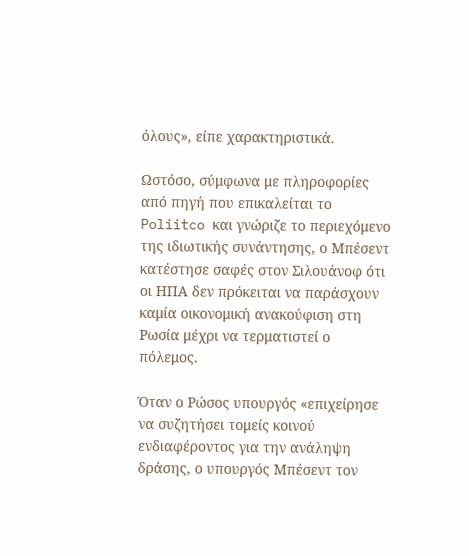όλους», είπε χαρακτηριστικά.

Ωστόσο, σύμφωνα με πληροφορίες από πηγή που επικαλείται το Poliitco και γνώριζε το περιεχόμενο της ιδιωτικής συνάντησης, ο Μπέσεντ κατέστησε σαφές στον Σιλουάνοφ ότι οι ΗΠΑ δεν πρόκειται να παράσχουν καμία οικονομική ανακούφιση στη Ρωσία μέχρι να τερματιστεί ο πόλεμος.

Όταν ο Ρώσος υπουργός «επιχείρησε να συζητήσει τομείς κοινού ενδιαφέροντος για την ανάληψη δράσης, ο υπουργός Μπέσεντ τον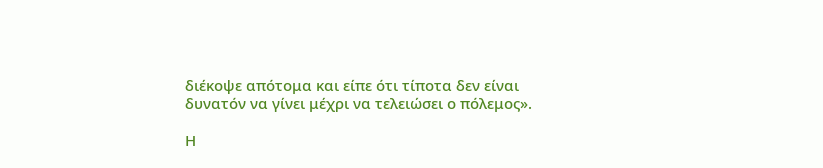διέκοψε απότομα και είπε ότι τίποτα δεν είναι δυνατόν να γίνει μέχρι να τελειώσει ο πόλεμος».

Η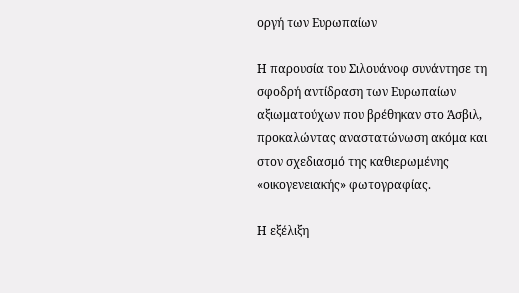οργή των Ευρωπαίων

Η παρουσία του Σιλουάνοφ συνάντησε τη σφοδρή αντίδραση των Ευρωπαίων αξιωματούχων που βρέθηκαν στο Άσβιλ, προκαλώντας αναστατώνωση ακόμα και στον σχεδιασμό της καθιερωμένης «οικογενειακής» φωτογραφίας.

Η εξέλιξη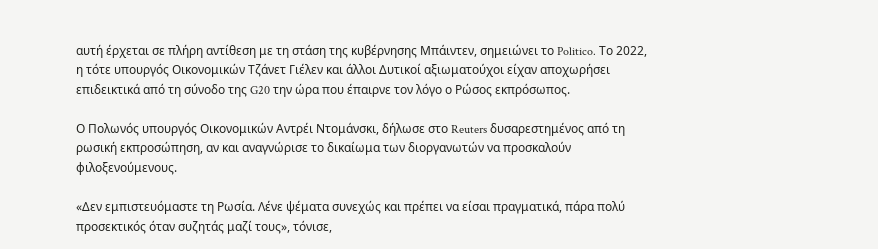αυτή έρχεται σε πλήρη αντίθεση με τη στάση της κυβέρνησης Μπάιντεν, σημειώνει το Politico. Το 2022, η τότε υπουργός Οικονομικών Τζάνετ Γιέλεν και άλλοι Δυτικοί αξιωματούχοι είχαν αποχωρήσει επιδεικτικά από τη σύνοδο της G20 την ώρα που έπαιρνε τον λόγο ο Ρώσος εκπρόσωπος.

Ο Πολωνός υπουργός Οικονομικών Αντρέι Ντομάνσκι, δήλωσε στο Reuters δυσαρεστημένος από τη ρωσική εκπροσώπηση, αν και αναγνώρισε το δικαίωμα των διοργανωτών να προσκαλούν φιλοξενούμενους.

«Δεν εμπιστευόμαστε τη Ρωσία. Λένε ψέματα συνεχώς και πρέπει να είσαι πραγματικά, πάρα πολύ προσεκτικός όταν συζητάς μαζί τους», τόνισε,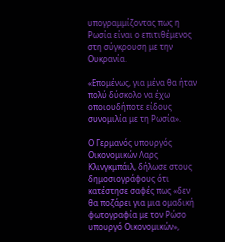υπογραμμίζοντας πως η Ρωσία είναι ο επιτιθέμενος στη σύγκρουση με την Ουκρανία.

«Επομένως, για μένα θα ήταν πολύ δύσκολο να έχω οποιουδήποτε είδους συνομιλία με τη Ρωσία».

Ο Γερμανός υπουργός Οικονομικών Λαρς Κλινγκμπάιλ, δήλωσε στους δημοσιογράφους ότι κατέστησε σαφές πως «δεν θα ποζάρει για μια ομαδική φωτογραφία με τον Ρώσο υπουργό Οικονομικών»,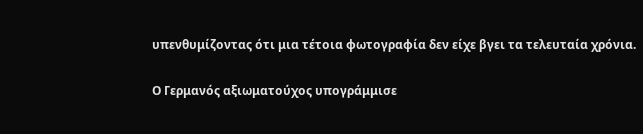υπενθυμίζοντας ότι μια τέτοια φωτογραφία δεν είχε βγει τα τελευταία χρόνια.

Ο Γερμανός αξιωματούχος υπογράμμισε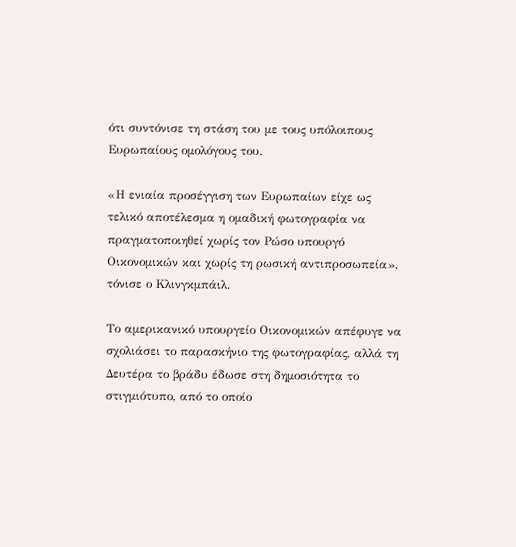ότι συντόνισε τη στάση του με τους υπόλοιπους Ευρωπαίους ομολόγους του.

«Η ενιαία προσέγγιση των Ευρωπαίων είχε ως τελικό αποτέλεσμα η ομαδική φωτογραφία να πραγματοποιηθεί χωρίς τον Ρώσο υπουργό Οικονομικών και χωρίς τη ρωσική αντιπροσωπεία», τόνισε ο Κλινγκμπάιλ.

Το αμερικανικό υπουργείο Οικονομικών απέφυγε να σχολιάσει το παρασκήνιο της φωτογραφίας, αλλά τη Δευτέρα το βράδυ έδωσε στη δημοσιότητα το στιγμιότυπο, από το οποίο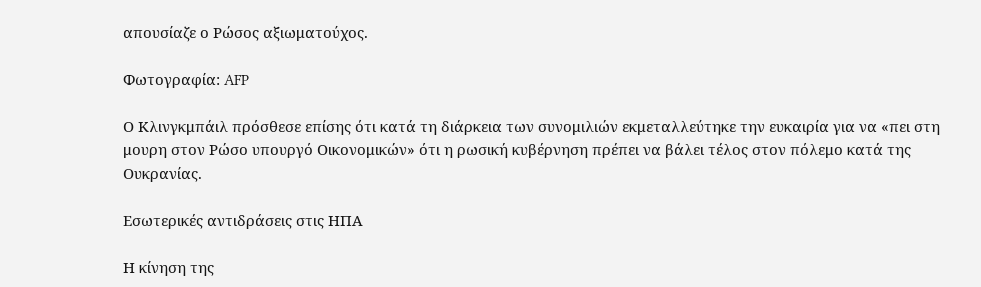απουσίαζε ο Ρώσος αξιωματούχος.

Φωτογραφία: AFP

Ο Κλινγκμπάιλ πρόσθεσε επίσης ότι κατά τη διάρκεια των συνομιλιών εκμεταλλεύτηκε την ευκαιρία για να «πει στη μουρη στον Ρώσο υπουργό Οικονομικών» ότι η ρωσική κυβέρνηση πρέπει να βάλει τέλος στον πόλεμο κατά της Ουκρανίας.

Εσωτερικές αντιδράσεις στις ΗΠΑ

Η κίνηση της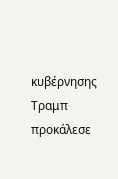κυβέρνησης Τραμπ προκάλεσε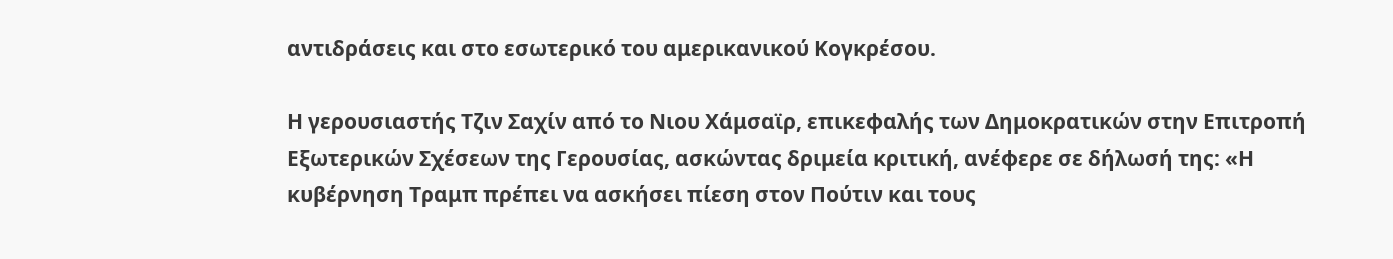αντιδράσεις και στο εσωτερικό του αμερικανικού Κογκρέσου.

Η γερουσιαστής Τζιν Σαχίν από το Νιου Χάμσαϊρ, επικεφαλής των Δημοκρατικών στην Επιτροπή Εξωτερικών Σχέσεων της Γερουσίας, ασκώντας δριμεία κριτική, ανέφερε σε δήλωσή της: «Η κυβέρνηση Τραμπ πρέπει να ασκήσει πίεση στον Πούτιν και τους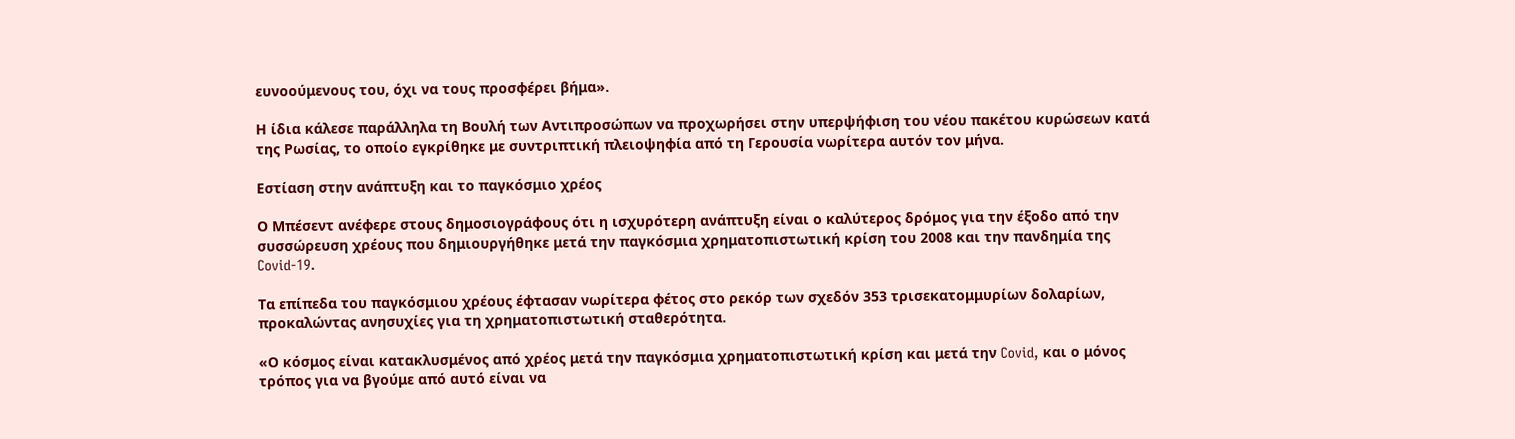ευνοούμενους του, όχι να τους προσφέρει βήμα».

Η ίδια κάλεσε παράλληλα τη Βουλή των Αντιπροσώπων να προχωρήσει στην υπερψήφιση του νέου πακέτου κυρώσεων κατά της Ρωσίας, το οποίο εγκρίθηκε με συντριπτική πλειοψηφία από τη Γερουσία νωρίτερα αυτόν τον μήνα.

Εστίαση στην ανάπτυξη και το παγκόσμιο χρέος

Ο Μπέσεντ ανέφερε στους δημοσιογράφους ότι η ισχυρότερη ανάπτυξη είναι ο καλύτερος δρόμος για την έξοδο από την συσσώρευση χρέους που δημιουργήθηκε μετά την παγκόσμια χρηματοπιστωτική κρίση του 2008 και την πανδημία της Covid-19.

Τα επίπεδα του παγκόσμιου χρέους έφτασαν νωρίτερα φέτος στο ρεκόρ των σχεδόν 353 τρισεκατομμυρίων δολαρίων, προκαλώντας ανησυχίες για τη χρηματοπιστωτική σταθερότητα.

«Ο κόσμος είναι κατακλυσμένος από χρέος μετά την παγκόσμια χρηματοπιστωτική κρίση και μετά την Covid, και ο μόνος τρόπος για να βγούμε από αυτό είναι να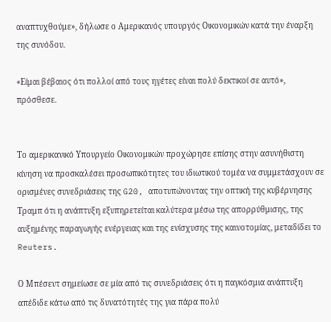αναπτυχθούμε», δήλωσε ο Αμερικανός υπουργός Οικονομικών κατά την έναρξη της συνόδου.

«Είμαι βέβαιος ότι πολλοί από τους ηγέτες είναι πολύ δεκτικοί σε αυτό», πρόσθεσε.


Το αμερικανικό Υπουργείο Οικονομικών προχώρησε επίσης στην ασυνήθιστη κίνηση να προσκαλέσει προσωπικότητες του ιδιωτικού τομέα να συμμετάσχουν σε ορισμένες συνεδριάσεις της G20, αποτυπώνοντας την οπτική της κυβέρνησης Τραμπ ότι η ανάπτυξη εξυπηρετείται καλύτερα μέσω της απορρύθμισης, της αυξημένης παραγωγής ενέργειας και της ενίσχυσης της καινοτομίας, μεταδίδει το Reuters.

Ο Μπέσεντ σημείωσε σε μία από τις συνεδριάσεις ότι η παγκόσμια ανάπτυξη απέδιδε κάτω από τις δυνατότητές της για πάρα πολύ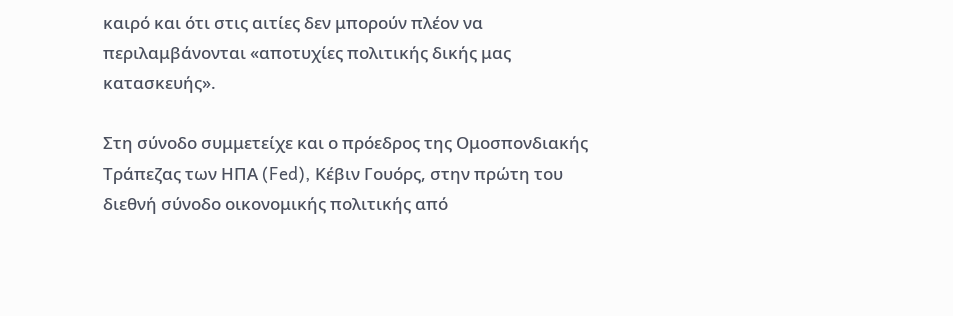καιρό και ότι στις αιτίες δεν μπορούν πλέον να περιλαμβάνονται «αποτυχίες πολιτικής δικής μας κατασκευής».

Στη σύνοδο συμμετείχε και ο πρόεδρος της Ομοσπονδιακής Τράπεζας των ΗΠΑ (Fed), Κέβιν Γουόρς, στην πρώτη του διεθνή σύνοδο οικονομικής πολιτικής από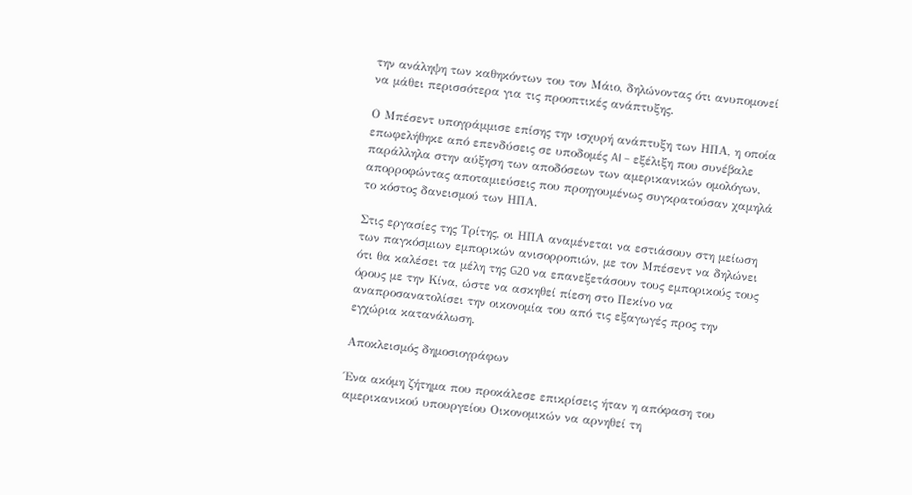την ανάληψη των καθηκόντων του τον Μάιο, δηλώνοντας ότι ανυπομονεί να μάθει περισσότερα για τις προοπτικές ανάπτυξης.

Ο Μπέσεντ υπογράμμισε επίσης την ισχυρή ανάπτυξη των ΗΠΑ, η οποία επωφελήθηκε από επενδύσεις σε υποδομές AI – εξέλιξη που συνέβαλε παράλληλα στην αύξηση των αποδόσεων των αμερικανικών ομολόγων, απορροφώντας αποταμιεύσεις που προηγουμένως συγκρατούσαν χαμηλά το κόστος δανεισμού των ΗΠΑ.

Στις εργασίες της Τρίτης, οι ΗΠΑ αναμένεται να εστιάσουν στη μείωση των παγκόσμιων εμπορικών ανισορροπιών, με τον Μπέσεντ να δηλώνει ότι θα καλέσει τα μέλη της G20 να επανεξετάσουν τους εμπορικούς τους όρους με την Κίνα, ώστε να ασκηθεί πίεση στο Πεκίνο να αναπροσανατολίσει την οικονομία του από τις εξαγωγές προς την εγχώρια κατανάλωση.

Αποκλεισμός δημοσιογράφων

Ένα ακόμη ζήτημα που προκάλεσε επικρίσεις ήταν η απόφαση του αμερικανικού υπουργείου Οικονομικών να αρνηθεί τη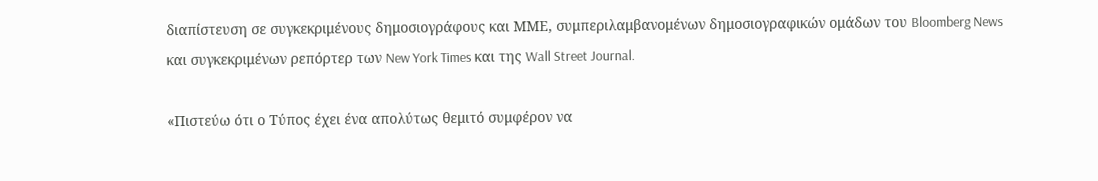διαπίστευση σε συγκεκριμένους δημοσιογράφους και ΜΜΕ, συμπεριλαμβανομένων δημοσιογραφικών ομάδων του Bloomberg News και συγκεκριμένων ρεπόρτερ των New York Times και της Wall Street Journal.

«Πιστεύω ότι ο Τύπος έχει ένα απολύτως θεμιτό συμφέρον να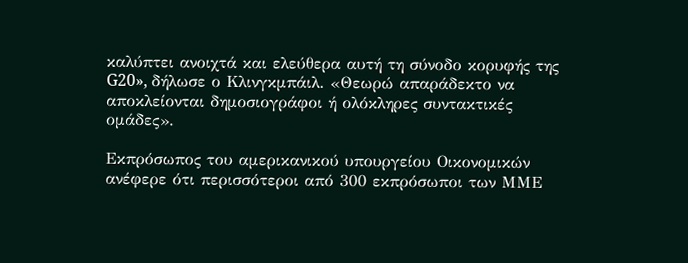καλύπτει ανοιχτά και ελεύθερα αυτή τη σύνοδο κορυφής της G20», δήλωσε ο Κλινγκμπάιλ. «Θεωρώ απαράδεκτο να αποκλείονται δημοσιογράφοι ή ολόκληρες συντακτικές ομάδες».

Εκπρόσωπος του αμερικανικού υπουργείου Οικονομικών ανέφερε ότι περισσότεροι από 300 εκπρόσωποι των ΜΜΕ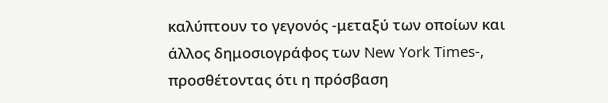καλύπτουν το γεγονός -μεταξύ των οποίων και άλλος δημοσιογράφος των New York Times-, προσθέτοντας ότι η πρόσβαση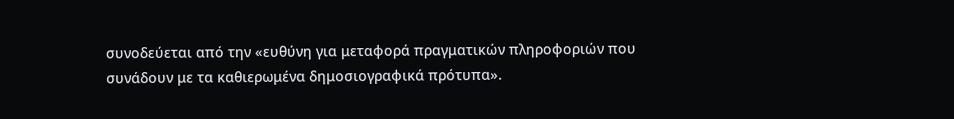συνοδεύεται από την «ευθύνη για μεταφορά πραγματικών πληροφοριών που συνάδουν με τα καθιερωμένα δημοσιογραφικά πρότυπα».